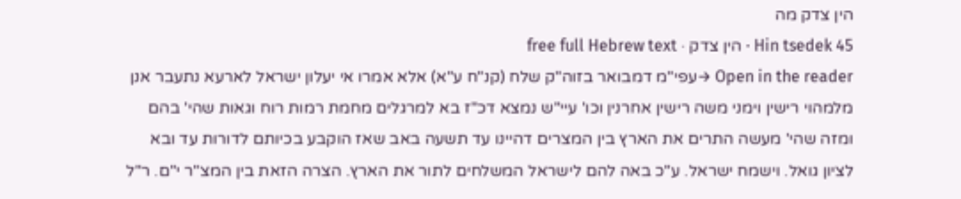הין צדק מה
Hin tsedek 45 · הין צדק · free full Hebrew text
Open in the reader →עפי"מ דמבואר בזוה"ק שלח (קנ"ח ע"א) אלא אמרו אי יעלון ישראל לארעא נתעבר אנן מלמהוי רישין וימני משה רישין אחרנין וכו' עיי"ש נמצא דכ"ז בא למרגלים מחמת רמות רוח וגאות שהי' בהם ומזה שהי' מעשה התרים את הארץ בין המצרים דהיינו עד תשעה באב שאז הוקבע בכיותם לדורות עד ובא לציון גואל. וישמח ישראל. ע"כ באה להם לישראל המשלחים לתור את הארץ. הצרה הזאת בין המצ"ר י"ם. ר"ל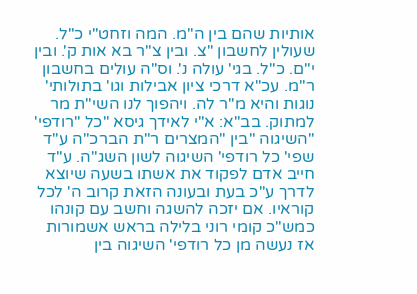אותיות שהם בין ה"מ. המה וזחט"י כ"ל. שעולין לחשבון "צ. ובין צ"ר בא אות ק'. ובין י"ם. כ"ל. בגי' עולה נ'. וס"ה עולים בחשבון ר"מ. עכ"א דרכי ציון אבילות וגו' בתולותי' נוגות והיא מ"ר לה. ויהפוך לנו השי"ת מר למתוק. בב"א: א"י לאידך גיסא "כל "רודפי' "השיגוה "בין "המצרים ר"ת הברכ"ה ע"ד שפי' כל רודפי' השיגוה לשון השג"ה. ע"ד חייב אדם לפקוד את אשתו בשעה שיוצא לדרך ע"כ בעת ובעונה הזאת קרוב ה' לכל קוראיו. אם יזכה להשגה וחשב עם קונהו כמש"כ קומי רוני בלילה בראש אשמורות אז נעשה מן כל רודפי' השיגוה בין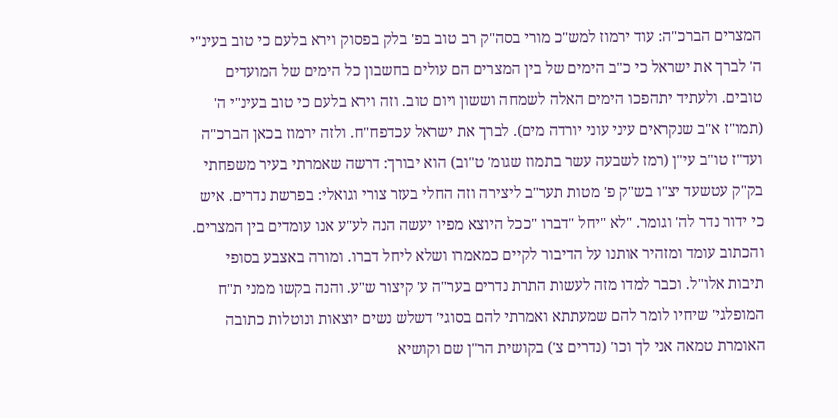המצרים הברכ"ה: עוד ירמוז למש"כ מורי בסה"ק רב טוב בפ' בלק בפסוק וירא בלעם כי טוב בעינ"י ה' לברך את ישראל כי כ"ב הימים של בין המצרים הם עולים בחשבון כל הימים של המועדים טובים. ולעתיד יתהפכו הימים האלה לשמחה וששון ויום טוב. וזה וירא בלעם כי טוב בעינ"י ה' (תמו"ז א"ב שנקראים עיני עוני יורדה מים). לברך את ישראל עכדפח"ח. ולזה ירמוז בכאן הברכ"ה ועד"ז טו"ב עי"ן (רמז לשבעה עשר בתמוז שגומ' ט"וב) הוא יבורך: דרשה שאמרתי בעיר משפחתי בק"ק עטשעד יצ"ו בש"ק פ' מטות תער"ב ליצירה וזה החלי בעזר צורי וגואלי: בפרשת נדרים. איש כי ידור נדר לה' וגומר. "לא "יחל "דברו "ככל היוצא מפיו יעשה הנה לע"ע אנו עומדים בין המצרים. והכתוב עומד ומזהיר אותנו על הדיבור לקיים כמאמרו ושלא ליחל דברו. ומורה באצבע בסופי תיבות אלו"ל. וכבר למדו מזה לעשות התרת נדרים בער"ה ע' קיצור ש"ע. והנה בקשו ממני ת"ח המופלגי' שיחיו לומר להם שמעתתא ואמרתי להם בסוגי' דשלש נשים יוצאות ונוטלות כתובה האומרת טמאה אני לך וכו' (נדרים צ') בקושית הר"ן שם וקושיא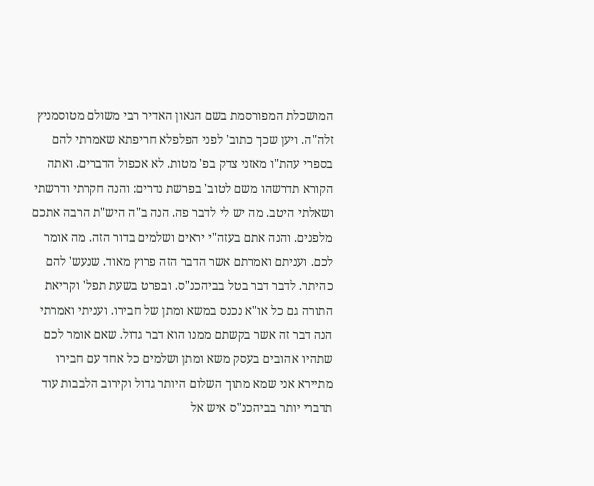המושכלת המפורסמת בשם הגאון האדיר רבי משולם מטוסמניץ זלה"ה. ויען שכך כתוב' לפני הפלפלא חריפתא שאמרתי להם בספרי עהת"ו מאזני צדק בפ' מטות. לא אכפול הדברים. ואתה הקורא תדרשהו משם לטוב' בפרשת נדרים: והנה חקרתי ודרשתי ושאלתי היטב. מה יש לי לדבר פה. הנה ב"ה היש"ת הרבה אתכם מלפנים. והנה אתם בעזה"י יראים ושלמים בדור הזה. מה אומר לכם. ועניתם ואמרתם אשר הדבר הזה פרוץ מאוד. שנעש' להם כהיתר. לדבר דבר בטל בביהכנ"ס. ובפרט בשעת תפל' וקריאת התורה גם כל או"א נכנס במשא ומתן של חבירו. ועניתי ואמרתי הנה דבר זה אשר בקשתם ממנו הוא דבר גדול. שאם אומר לכם שתהיו אהובים בעסק משא ומתן ושלמים כל אחד עם חבירו מתיירא אני שמא מתוך השלום היותר גדול וקירוב הלבבות עוד תדברי יותר בביהכנ"ס איש אל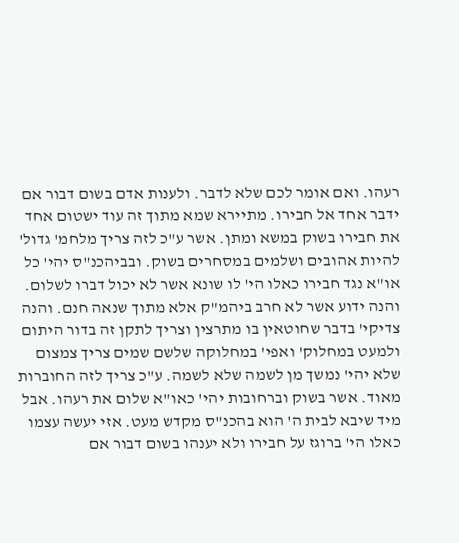רעהו. ואם אומר לכם שלא לדבר. ולענות אדם בשום דבור אם ידבר אחד אל חבירו. מתיירא שמא מתוך זה עוד ישטום אחד את חבירו בשוק במשא ומתן. אשר ע"כ לזה צריך מלחמ' גדול' להיות אהובים ושלמים במסחרים בשוק. ובביהכנ"ס יהי' כל או"א נגד חבירו כאלו הי' לו שונא אשר לא יכול דברו לשלום. והנה ידוע אשר לא חרב ביהמ"ק אלא מתוך שנאה חנם. והנה צדיקי' בדבר שחוטאין בו מתרצין וצריך לתקן זה בדור היתום ולמעט במחלוק' ואפי' במחלוקה שלשם שמים צריך צמצום שלא יהי' נמשך מן לשמה שלא לשמה. ע"כ צריך לזה החוברות מאוד. אשר בשוק וברחובות יהי' כאו"א שלום את רעהו. אבל מיד שיבא לבית ה' הוא בהכנ"ס מקדש מעט. אזי יעשה עצמו כאלו הי' ברוגז על חבירו ולא יענהו בשום דבור אם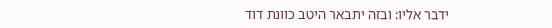ידבר אליו: ובזה יתבאר היטב כוונת דוד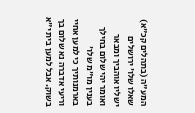המע"ה (בתהלים קכ"א) שאלו שלו' ירושלים ישליו אוהביך ומבאר ואומר יהי שלום בחילך בענין מו"מ שלו' בארמנותיך כי למען אחיי וריעי אדברה נא שלום בך בשוק. אבל למען בית י"א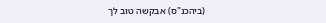(ביהכנ"ס) אבקשה טוב לך